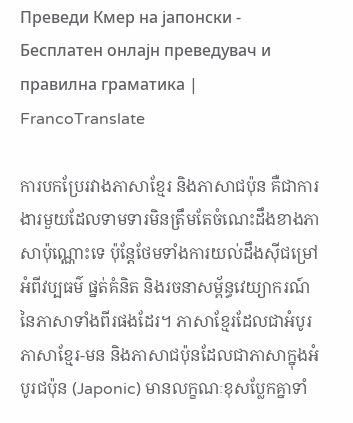Преведи Кмер на јапонски - Бесплатен онлајн преведувач и правилна граматика | FrancoTranslate

ការបកប្រែរវាងភាសាខ្មែរ និងភាសាជប៉ុន គឺជាការងារមួយដែលទាមទារមិនត្រឹមតែចំណេះដឹងខាងភាសាប៉ុណ្ណោះទេ ប៉ុន្តែថែមទាំងការយល់ដឹងស៊ីជម្រៅអំពីវប្បធម៌ ផ្នត់គំនិត និងរចនាសម្ព័ន្ធវេយ្យាករណ៍នៃភាសាទាំងពីរផងដែរ។ ភាសាខ្មែរដែលជាអំបូរភាសាខ្មែរ-មន និងភាសាជប៉ុនដែលជាភាសាក្នុងអំបូរជប៉ុន (Japonic) មានលក្ខណៈខុសប្លែកគ្នាទាំ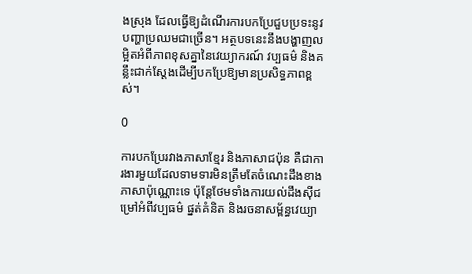ងស្រុង ដែលធ្វើឱ្យដំណើរការបកប្រែជួបប្រទះនូវបញ្ហាប្រឈមជាច្រើន។ អត្ថបទនេះនឹងបង្ហាញលម្អិតអំពីភាពខុសគ្នានៃវេយ្យាករណ៍ វប្បធម៌ និងគន្លឹះជាក់ស្តែងដើម្បីបកប្រែឱ្យមានប្រសិទ្ធភាពខ្ពស់។

0

ការបកប្រែរវាងភាសាខ្មែរ និងភាសាជប៉ុន គឺជាការងារមួយដែលទាមទារមិនត្រឹមតែចំណេះដឹងខាងភាសាប៉ុណ្ណោះទេ ប៉ុន្តែថែមទាំងការយល់ដឹងស៊ីជម្រៅអំពីវប្បធម៌ ផ្នត់គំនិត និងរចនាសម្ព័ន្ធវេយ្យា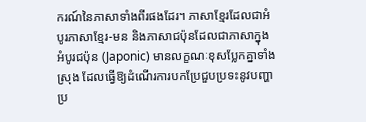ករណ៍នៃភាសាទាំងពីរផងដែរ។ ភាសាខ្មែរដែលជាអំបូរភាសាខ្មែរ-មន និងភាសាជប៉ុនដែលជាភាសាក្នុងអំបូរជប៉ុន (Japonic) មានលក្ខណៈខុសប្លែកគ្នាទាំងស្រុង ដែលធ្វើឱ្យដំណើរការបកប្រែជួបប្រទះនូវបញ្ហាប្រ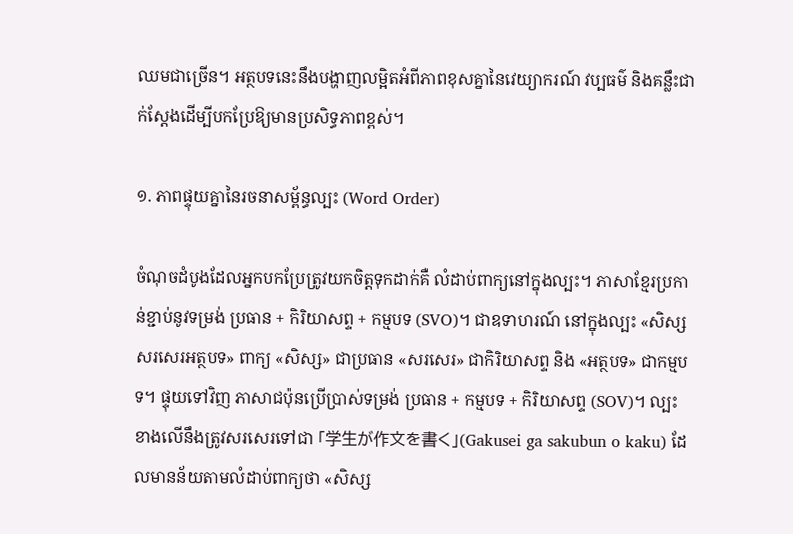ឈមជាច្រើន។ អត្ថបទនេះនឹងបង្ហាញលម្អិតអំពីភាពខុសគ្នានៃវេយ្យាករណ៍ វប្បធម៌ និងគន្លឹះជាក់ស្តែងដើម្បីបកប្រែឱ្យមានប្រសិទ្ធភាពខ្ពស់។

១. ភាពផ្ទុយគ្នានៃរចនាសម្ព័ន្ធល្បះ (Word Order)

ចំណុចដំបូងដែលអ្នកបកប្រែត្រូវយកចិត្តទុកដាក់គឺ លំដាប់ពាក្យនៅក្នុងល្បះ។ ភាសាខ្មែរប្រកាន់ខ្ជាប់នូវទម្រង់ ប្រធាន + កិរិយាសព្ទ + កម្មបទ (SVO)។ ជាឧទាហរណ៍ នៅក្នុងល្បះ «សិស្សសរសេរអត្ថបទ» ពាក្យ «សិស្ស» ជាប្រធាន «សរសេរ» ជាកិរិយាសព្ទ និង «អត្ថបទ» ជាកម្មបទ។ ផ្ទុយទៅវិញ ភាសាជប៉ុនប្រើប្រាស់ទម្រង់ ប្រធាន + កម្មបទ + កិរិយាសព្ទ (SOV)។ ល្បះខាងលើនឹងត្រូវសរសេរទៅជា 「学生が作文を書く」(Gakusei ga sakubun o kaku) ដែលមានន័យតាមលំដាប់ពាក្យថា «សិស្ស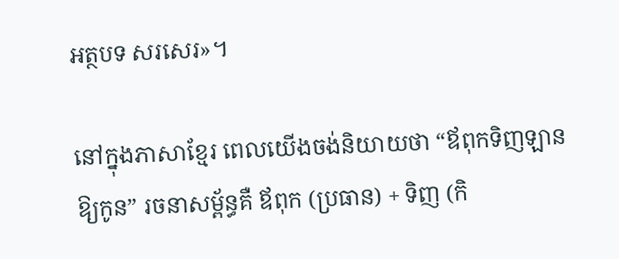អត្ថបទ សរសេរ»។

នៅក្នុងភាសាខ្មែរ ពេលយើងចង់និយាយថា “ឪពុកទិញឡានឱ្យកូន” រចនាសម្ព័ន្ធគឺ ឪពុក (ប្រធាន) + ទិញ (កិ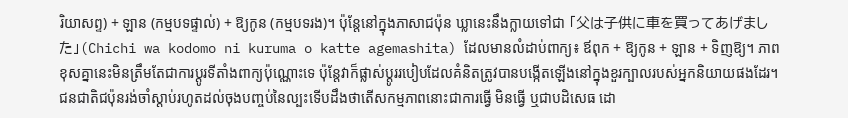រិយាសព្ទ) + ឡាន (កម្មបទផ្ទាល់) + ឱ្យកូន (កម្មបទរង)។ ប៉ុន្តែនៅក្នុងភាសាជប៉ុន ឃ្លានេះនឹងក្លាយទៅជា 「父は子供に車を買ってあげました」(Chichi wa kodomo ni kuruma o katte agemashita) ដែលមានលំដាប់ពាក្យ៖ ឪពុក + ឱ្យកូន + ឡាន + ទិញឱ្យ។ ភាពខុសគ្នានេះមិនត្រឹមតែជាការប្តូរទីតាំងពាក្យប៉ុណ្ណោះទេ ប៉ុន្តែវាក៏ផ្លាស់ប្តូររបៀបដែលគំនិតត្រូវបានបង្កើតឡើងនៅក្នុងខួរក្បាលរបស់អ្នកនិយាយផងដែរ។ ជនជាតិជប៉ុនរង់ចាំស្តាប់រហូតដល់ចុងបញ្ចប់នៃល្បះទើបដឹងថាតើសកម្មភាពនោះជាការធ្វើ មិនធ្វើ ឬជាបដិសេធ ដោ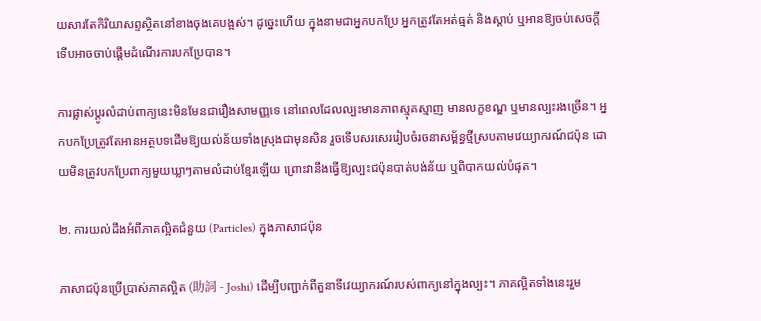យសារតែកិរិយាសព្ទស្ថិតនៅខាងចុងគេបង្អស់។ ដូច្នេះហើយ ក្នុងនាមជាអ្នកបកប្រែ អ្នកត្រូវតែអត់ធ្មត់ និងស្តាប់ ឬអានឱ្យចប់សេចក្តី ទើបអាចចាប់ផ្តើមដំណើរការបកប្រែបាន។

ការផ្លាស់ប្តូរលំដាប់ពាក្យនេះមិនមែនជារឿងសាមញ្ញទេ នៅពេលដែលល្បះមានភាពស្មុគស្មាញ មានលក្ខខណ្ឌ ឬមានល្បះរងច្រើន។ អ្នកបកប្រែត្រូវតែអានអត្ថបទដើមឱ្យយល់ន័យទាំងស្រុងជាមុនសិន រួចទើបសរសេររៀបចំរចនាសម្ព័ន្ធថ្មីស្របតាមវេយ្យាករណ៍ជប៉ុន ដោយមិនត្រូវបកប្រែពាក្យមួយឃ្លាៗតាមលំដាប់ខ្មែរឡើយ ព្រោះវានឹងធ្វើឱ្យល្បះជប៉ុនបាត់បង់ន័យ ឬពិបាកយល់បំផុត។

២. ការយល់ដឹងអំពីភាគល្អិតជំនួយ (Particles) ក្នុងភាសាជប៉ុន

ភាសាជប៉ុនប្រើប្រាស់ភាគល្អិត (助詞 - Joshi) ដើម្បីបញ្ជាក់ពីតួនាទីវេយ្យាករណ៍របស់ពាក្យនៅក្នុងល្បះ។ ភាគល្អិតទាំងនេះរួម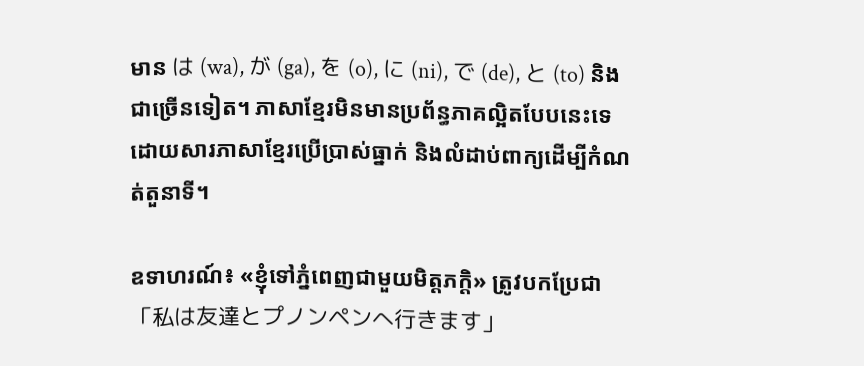មាន は (wa), が (ga), を (o), に (ni), で (de), と (to) និងជាច្រើនទៀត។ ភាសាខ្មែរមិនមានប្រព័ន្ធភាគល្អិតបែបនេះទេ ដោយសារភាសាខ្មែរប្រើប្រាស់ធ្នាក់ និងលំដាប់ពាក្យដើម្បីកំណត់តួនាទី។

ឧទាហរណ៍៖ «ខ្ញុំទៅភ្នំពេញជាមួយមិត្តភក្តិ» ត្រូវបកប្រែជា 「私は友達とプノンペンへ行きます」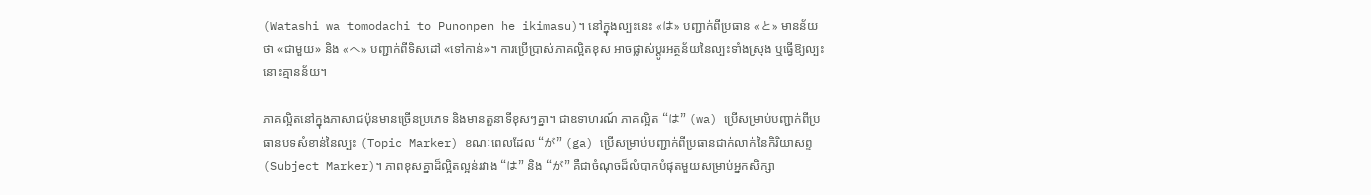(Watashi wa tomodachi to Punonpen he ikimasu)។ នៅក្នុងល្បះនេះ «は» បញ្ជាក់ពីប្រធាន «と» មានន័យថា «ជាមួយ» និង «へ» បញ្ជាក់ពីទិសដៅ «ទៅកាន់»។ ការប្រើប្រាស់ភាគល្អិតខុស អាចផ្លាស់ប្តូរអត្ថន័យនៃល្បះទាំងស្រុង ឬធ្វើឱ្យល្បះនោះគ្មានន័យ។

ភាគល្អិតនៅក្នុងភាសាជប៉ុនមានច្រើនប្រភេទ និងមានតួនាទីខុសៗគ្នា។ ជាឧទាហរណ៍ ភាគល្អិត “は” (wa) ប្រើសម្រាប់បញ្ជាក់ពីប្រធានបទសំខាន់នៃល្បះ (Topic Marker) ខណៈពេលដែល “が” (ga) ប្រើសម្រាប់បញ្ជាក់ពីប្រធានជាក់លាក់នៃកិរិយាសព្ទ (Subject Marker)។ ភាពខុសគ្នាដ៏ល្អិតល្អន់រវាង “は” និង “が” គឺជាចំណុចដ៏លំបាកបំផុតមួយសម្រាប់អ្នកសិក្សា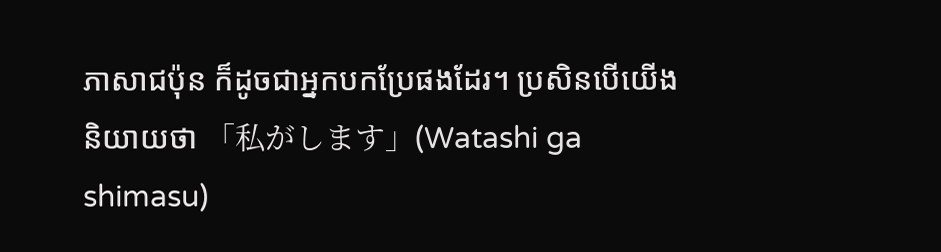ភាសាជប៉ុន ក៏ដូចជាអ្នកបកប្រែផងដែរ។ ប្រសិនបើយើងនិយាយថា 「私がします」(Watashi ga shimasu)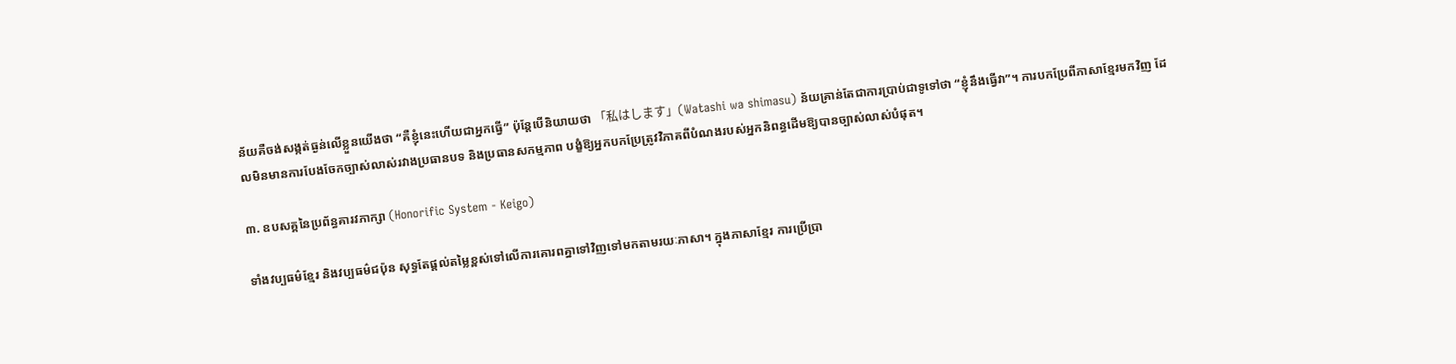ន័យគឺចង់សង្កត់ធ្ងន់លើខ្លួនយើងថា “គឺខ្ញុំនេះហើយជាអ្នកធ្វើ” ប៉ុន្តែបើនិយាយថា 「私はします」(Watashi wa shimasu) ន័យគ្រាន់តែជាការប្រាប់ជាទូទៅថា “ខ្ញុំនឹងធ្វើវា”។ ការបកប្រែពីភាសាខ្មែរមកវិញ ដែលមិនមានការបែងចែកច្បាស់លាស់រវាងប្រធានបទ និងប្រធានសកម្មភាព បង្ខំឱ្យអ្នកបកប្រែត្រូវវិភាគពីបំណងរបស់អ្នកនិពន្ធដើមឱ្យបានច្បាស់លាស់បំផុត។

៣. ឧបសគ្គនៃប្រព័ន្ធគារវភាក្សា (Honorific System - Keigo)

ទាំងវប្បធម៌ខ្មែរ និងវប្បធម៌ជប៉ុន សុទ្ធតែផ្តល់តម្លៃខ្ពស់ទៅលើការគោរពគ្នាទៅវិញទៅមកតាមរយៈភាសា។ ក្នុងភាសាខ្មែរ ការប្រើប្រា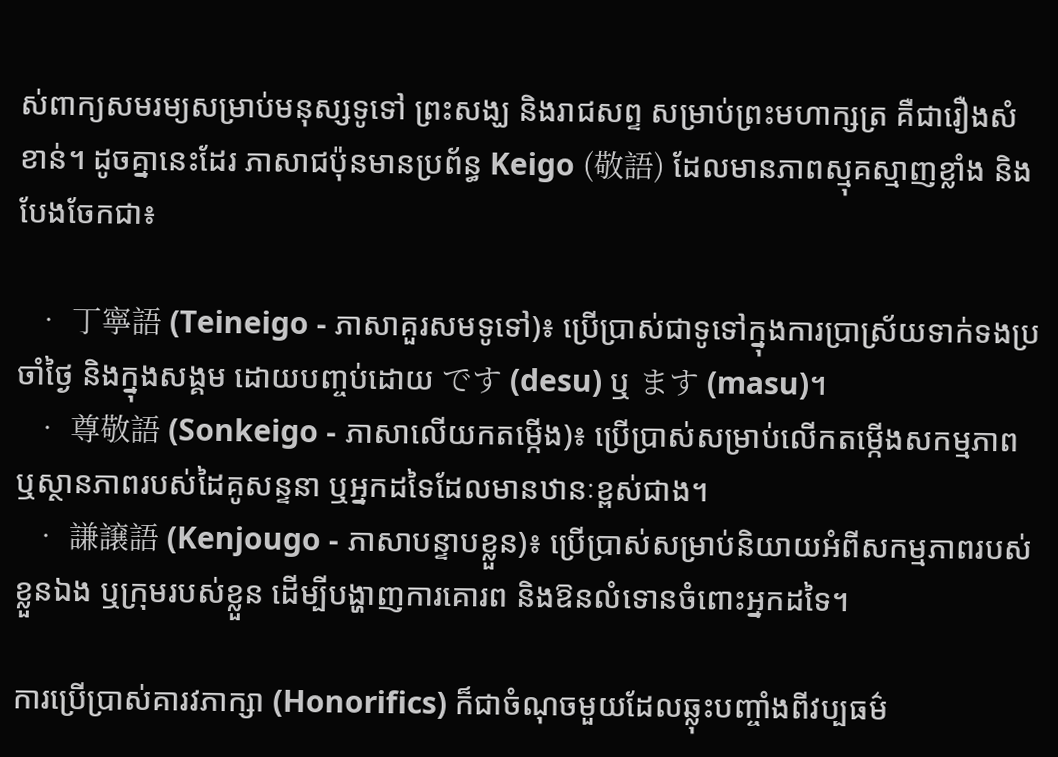ស់ពាក្យសមរម្យសម្រាប់មនុស្សទូទៅ ព្រះសង្ឃ និងរាជសព្ទ សម្រាប់ព្រះមហាក្សត្រ គឺជារឿងសំខាន់។ ដូចគ្នានេះដែរ ភាសាជប៉ុនមានប្រព័ន្ធ Keigo (敬語) ដែលមានភាពស្មុគស្មាញខ្លាំង និងបែងចែកជា៖

  • 丁寧語 (Teineigo - ភាសាគួរសមទូទៅ)៖ ប្រើប្រាស់ជាទូទៅក្នុងការប្រាស្រ័យទាក់ទងប្រចាំថ្ងៃ និងក្នុងសង្គម ដោយបញ្ចប់ដោយ です (desu) ឬ ます (masu)។
  • 尊敬語 (Sonkeigo - ភាសាលើយកតម្កើង)៖ ប្រើប្រាស់សម្រាប់លើកតម្កើងសកម្មភាព ឬស្ថានភាពរបស់ដៃគូសន្ទនា ឬអ្នកដទៃដែលមានឋានៈខ្ពស់ជាង។
  • 謙譲語 (Kenjougo - ភាសាបន្ទាបខ្លួន)៖ ប្រើប្រាស់សម្រាប់និយាយអំពីសកម្មភាពរបស់ខ្លួនឯង ឬក្រុមរបស់ខ្លួន ដើម្បីបង្ហាញការគោរព និងឱនលំទោនចំពោះអ្នកដទៃ។

ការប្រើប្រាស់គារវភាក្សា (Honorifics) ក៏ជាចំណុចមួយដែលឆ្លុះបញ្ចាំងពីវប្បធម៌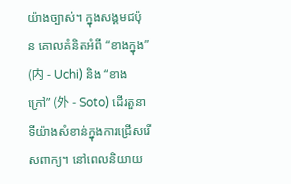យ៉ាងច្បាស់។ ក្នុងសង្គមជប៉ុន គោលគំនិតអំពី “ខាងក្នុង” (内 - Uchi) និង “ខាងក្រៅ” (外 - Soto) ដើរតួនាទីយ៉ាងសំខាន់ក្នុងការជ្រើសរើសពាក្យ។ នៅពេលនិយាយ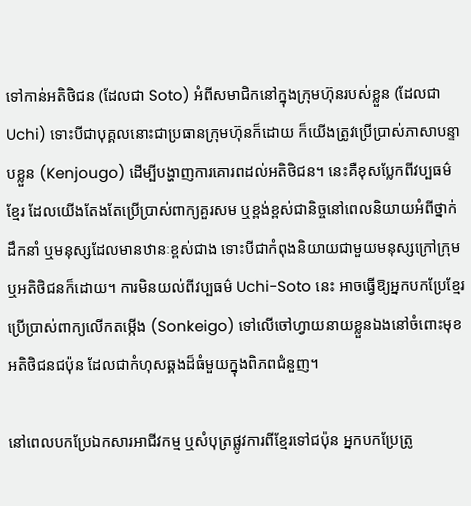ទៅកាន់អតិថិជន (ដែលជា Soto) អំពីសមាជិកនៅក្នុងក្រុមហ៊ុនរបស់ខ្លួន (ដែលជា Uchi) ទោះបីជាបុគ្គលនោះជាប្រធានក្រុមហ៊ុនក៏ដោយ ក៏យើងត្រូវប្រើប្រាស់ភាសាបន្ទាបខ្លួន (Kenjougo) ដើម្បីបង្ហាញការគោរពដល់អតិថិជន។ នេះគឺខុសប្លែកពីវប្បធម៌ខ្មែរ ដែលយើងតែងតែប្រើប្រាស់ពាក្យគួរសម ឬខ្ពង់ខ្ពស់ជានិច្ចនៅពេលនិយាយអំពីថ្នាក់ដឹកនាំ ឬមនុស្សដែលមានឋានៈខ្ពស់ជាង ទោះបីជាកំពុងនិយាយជាមួយមនុស្សក្រៅក្រុម ឬអតិថិជនក៏ដោយ។ ការមិនយល់ពីវប្បធម៌ Uchi-Soto នេះ អាចធ្វើឱ្យអ្នកបកប្រែខ្មែរប្រើប្រាស់ពាក្យលើកតម្កើង (Sonkeigo) ទៅលើចៅហ្វាយនាយខ្លួនឯងនៅចំពោះមុខអតិថិជនជប៉ុន ដែលជាកំហុសឆ្គងដ៏ធំមួយក្នុងពិភពជំនួញ។

នៅពេលបកប្រែឯកសារអាជីវកម្ម ឬសំបុត្រផ្លូវការពីខ្មែរទៅជប៉ុន អ្នកបកប្រែត្រូ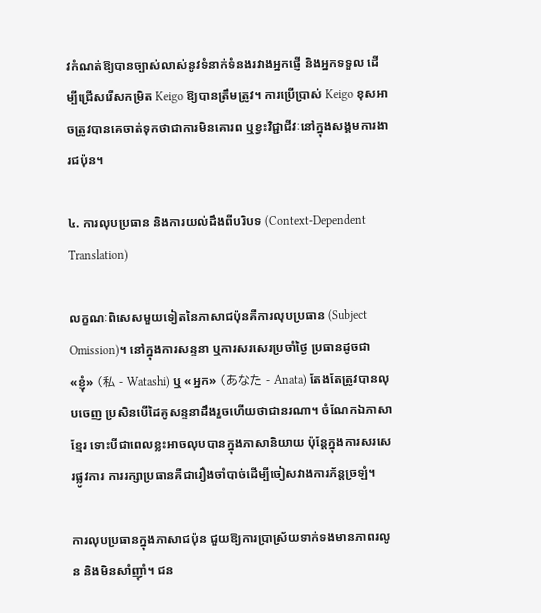វកំណត់ឱ្យបានច្បាស់លាស់នូវទំនាក់ទំនងរវាងអ្នកផ្ញើ និងអ្នកទទួល ដើម្បីជ្រើសរើសកម្រិត Keigo ឱ្យបានត្រឹមត្រូវ។ ការប្រើប្រាស់ Keigo ខុសអាចត្រូវបានគេចាត់ទុកថាជាការមិនគោរព ឬខ្វះវិជ្ជាជីវៈនៅក្នុងសង្គមការងារជប៉ុន។

៤. ការលុបប្រធាន និងការយល់ដឹងពីបរិបទ (Context-Dependent Translation)

លក្ខណៈពិសេសមួយទៀតនៃភាសាជប៉ុនគឺការលុបប្រធាន (Subject Omission)។ នៅក្នុងការសន្ទនា ឬការសរសេរប្រចាំថ្ងៃ ប្រធានដូចជា «ខ្ញុំ» (私 - Watashi) ឬ «អ្នក» (あなた - Anata) តែងតែត្រូវបានលុបចេញ ប្រសិនបើដៃគូសន្ទនាដឹងរួចហើយថាជានរណា។ ចំណែកឯភាសាខ្មែរ ទោះបីជាពេលខ្លះអាចលុបបានក្នុងភាសានិយាយ ប៉ុន្តែក្នុងការសរសេរផ្លូវការ ការរក្សាប្រធានគឺជារឿងចាំបាច់ដើម្បីចៀសវាងការភ័ន្តច្រឡំ។

ការលុបប្រធានក្នុងភាសាជប៉ុន ជួយឱ្យការប្រាស្រ័យទាក់ទងមានភាពរលូន និងមិនសាំញ៉ាំ។ ជន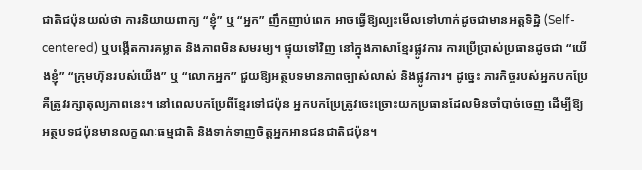ជាតិជប៉ុនយល់ថា ការនិយាយពាក្យ “ខ្ញុំ” ឬ “អ្នក” ញឹកញាប់ពេក អាចធ្វើឱ្យល្បះមើលទៅហាក់ដូចជាមានអត្ដទិដ្ឋិ (Self-centered) ឬបង្កើតការគម្លាត និងភាពមិនសមរម្យ។ ផ្ទុយទៅវិញ នៅក្នុងភាសាខ្មែរផ្លូវការ ការប្រើប្រាស់ប្រធានដូចជា “យើងខ្ញុំ” “ក្រុមហ៊ុនរបស់យើង” ឬ “លោកអ្នក” ជួយឱ្យអត្ថបទមានភាពច្បាស់លាស់ និងផ្លូវការ។ ដូច្នេះ ភារកិច្ចរបស់អ្នកបកប្រែគឺត្រូវរក្សាតុល្យភាពនេះ។ នៅពេលបកប្រែពីខ្មែរទៅជប៉ុន អ្នកបកប្រែត្រូវចេះច្រោះយកប្រធានដែលមិនចាំបាច់ចេញ ដើម្បីឱ្យអត្ថបទជប៉ុនមានលក្ខណៈធម្មជាតិ និងទាក់ទាញចិត្តអ្នកអានជនជាតិជប៉ុន។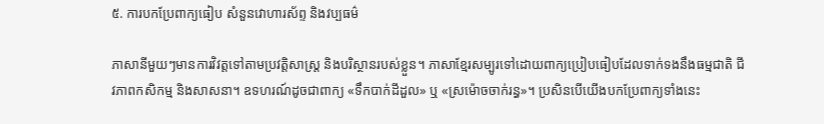៥. ការបកប្រែពាក្យធៀប សំនួនវោហារស័ព្ទ និងវប្បធម៌

ភាសានីមួយៗមានការវិវត្តទៅតាមប្រវត្តិសាស្ត្រ និងបរិស្ថានរបស់ខ្លួន។ ភាសាខ្មែរសម្បូរទៅដោយពាក្យប្រៀបធៀបដែលទាក់ទងនឹងធម្មជាតិ ជីវភាពកសិកម្ម និងសាសនា។ ឧទហរណ៍ដូចជាពាក្យ «ទឹកបាក់ដីដួល» ឬ «ស្រម៉ោចចាក់រន្ធ»។ ប្រសិនបើយើងបកប្រែពាក្យទាំងនេះ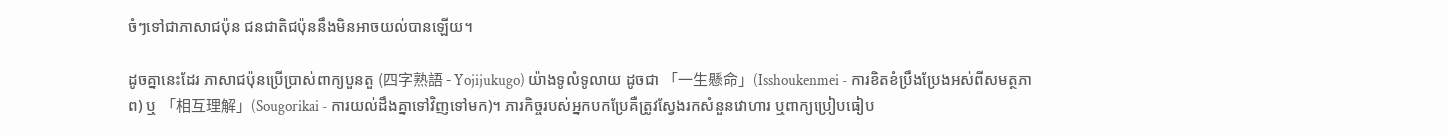ចំៗទៅជាភាសាជប៉ុន ជនជាតិជប៉ុននឹងមិនអាចយល់បានឡើយ។

ដូចគ្នានេះដែរ ភាសាជប៉ុនប្រើប្រាស់ពាក្យបួនតួ (四字熟語 - Yojijukugo) យ៉ាងទូលំទូលាយ ដូចជា 「一生懸命」(Isshoukenmei - ការខិតខំប្រឹងប្រែងអស់ពីសមត្ថភាព) ឬ 「相互理解」(Sougorikai - ការយល់ដឹងគ្នាទៅវិញទៅមក)។ ភារកិច្ចរបស់អ្នកបកប្រែគឺត្រូវស្វែងរកសំនួនវោហារ ឬពាក្យប្រៀបធៀប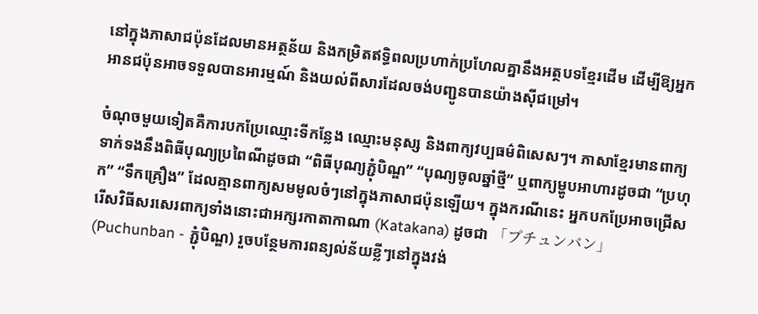នៅក្នុងភាសាជប៉ុនដែលមានអត្ថន័យ និងកម្រិតឥទ្ធិពលប្រហាក់ប្រហែលគ្នានឹងអត្ថបទខ្មែរដើម ដើម្បីឱ្យអ្នកអានជប៉ុនអាចទទួលបានអារម្មណ៍ និងយល់ពីសារដែលចង់បញ្ជូនបានយ៉ាងស៊ីជម្រៅ។

ចំណុចមួយទៀតគឺការបកប្រែឈ្មោះទីកន្លែង ឈ្មោះមនុស្ស និងពាក្យវប្បធម៌ពិសេសៗ។ ភាសាខ្មែរមានពាក្យទាក់ទងនឹងពិធីបុណ្យប្រពៃណីដូចជា “ពិធីបុណ្យភ្ជុំបិណ្ឌ” “បុណ្យចូលឆ្នាំថ្មី” ឬពាក្យម្ហូបអាហារដូចជា “ប្រហុក” “ទឹកគ្រឿង” ដែលគ្មានពាក្យសមមូលចំៗនៅក្នុងភាសាជប៉ុនឡើយ។ ក្នុងករណីនេះ អ្នកបកប្រែអាចជ្រើសរើសវិធីសរសេរពាក្យទាំងនោះជាអក្សរកាតាកាណា (Katakana) ដូចជា 「プチュンバン」(Puchunban - ភ្ជុំបិណ្ឌ) រួចបន្ថែមការពន្យល់ន័យខ្លីៗនៅក្នុងវង់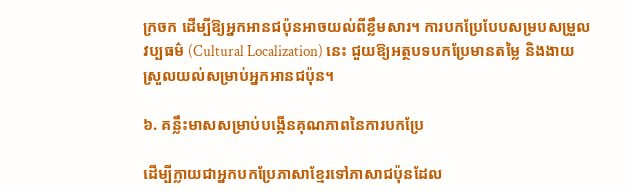ក្រចក ដើម្បីឱ្យអ្នកអានជប៉ុនអាចយល់ពីខ្លឹមសារ។ ការបកប្រែបែបសម្របសម្រួលវប្បធម៌ (Cultural Localization) នេះ ជួយឱ្យអត្ថបទបកប្រែមានតម្លៃ និងងាយស្រួលយល់សម្រាប់អ្នកអានជប៉ុន។

៦. គន្លឹះមាសសម្រាប់បង្កើនគុណភាពនៃការបកប្រែ

ដើម្បីក្លាយជាអ្នកបកប្រែភាសាខ្មែរទៅភាសាជប៉ុនដែល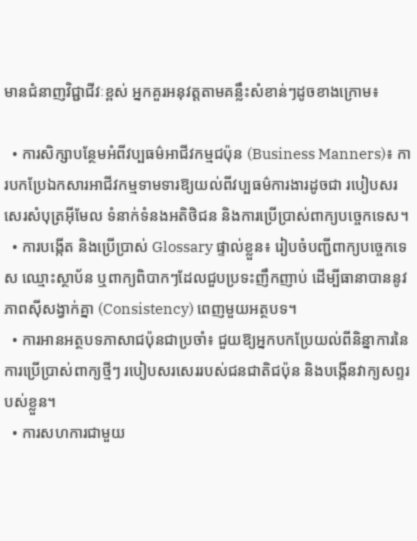មានជំនាញវិជ្ជាជីវៈខ្ពស់ អ្នកគួរអនុវត្តតាមគន្លឹះសំខាន់ៗដូចខាងក្រោម៖

  • ការសិក្សាបន្ថែមអំពីវប្បធម៌អាជីវកម្មជប៉ុន (Business Manners)៖ ការបកប្រែឯកសារអាជីវកម្មទាមទារឱ្យយល់ពីវប្បធម៌ការងារដូចជា របៀបសរសេរសំបុត្រអ៊ីមែល ទំនាក់ទំនងអតិថិជន និងការប្រើប្រាស់ពាក្យបច្ចេកទេស។
  • ការបង្កើត និងប្រើប្រាស់ Glossary ផ្ទាល់ខ្លួន៖ រៀបចំបញ្ជីពាក្យបច្ចេកទេស ឈ្មោះស្ថាប័ន ឬពាក្យពិបាកៗដែលជួបប្រទះញឹកញាប់ ដើម្បីធានាបាននូវភាពស៊ីសង្វាក់គ្នា (Consistency) ពេញមួយអត្ថបទ។
  • ការអានអត្ថបទភាសាជប៉ុនជាប្រចាំ៖ ជួយឱ្យអ្នកបកប្រែយល់ពីនិន្នាការនៃការប្រើប្រាស់ពាក្យថ្មីៗ របៀបសរសេររបស់ជនជាតិជប៉ុន និងបង្កើនវាក្យសព្ទរបស់ខ្លួន។
  • ការសហការជាមួយ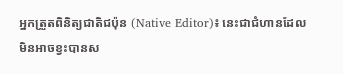អ្នកត្រួតពិនិត្យជាតិជប៉ុន (Native Editor)៖ នេះជាជំហានដែលមិនអាចខ្វះបានស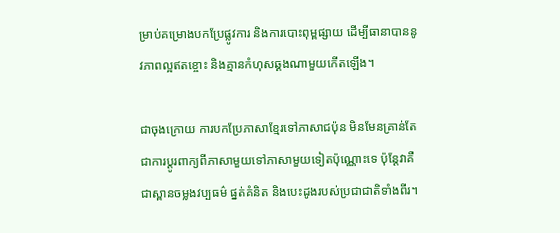ម្រាប់គម្រោងបកប្រែផ្លូវការ និងការបោះពុម្ពផ្សាយ ដើម្បីធានាបាននូវភាពល្អឥតខ្ចោះ និងគ្មានកំហុសឆ្គងណាមួយកើតឡើង។

ជាចុងក្រោយ ការបកប្រែភាសាខ្មែរទៅភាសាជប៉ុន មិនមែនគ្រាន់តែជាការប្តូរពាក្យពីភាសាមួយទៅភាសាមួយទៀតប៉ុណ្ណោះទេ ប៉ុន្តែវាគឺជាស្ពានចម្លងវប្បធម៌ ផ្នត់គំនិត និងបេះដូងរបស់ប្រជាជាតិទាំងពីរ។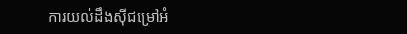ការយល់ដឹងស៊ីជម្រៅអំ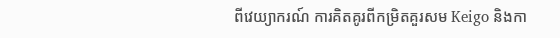ពីវេយ្យាករណ៍ ការគិតគូរពីកម្រិតគួរសម Keigo និងកា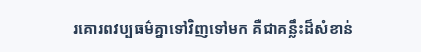រគោរពវប្បធម៌គ្នាទៅវិញទៅមក គឺជាគន្លឹះដ៏សំខាន់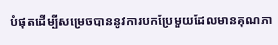បំផុតដើម្បីសម្រេចបាននូវការបកប្រែមួយដែលមានគុណភា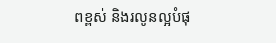ពខ្ពស់ និងរលូនល្អបំផុ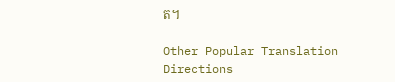ត។

Other Popular Translation Directions